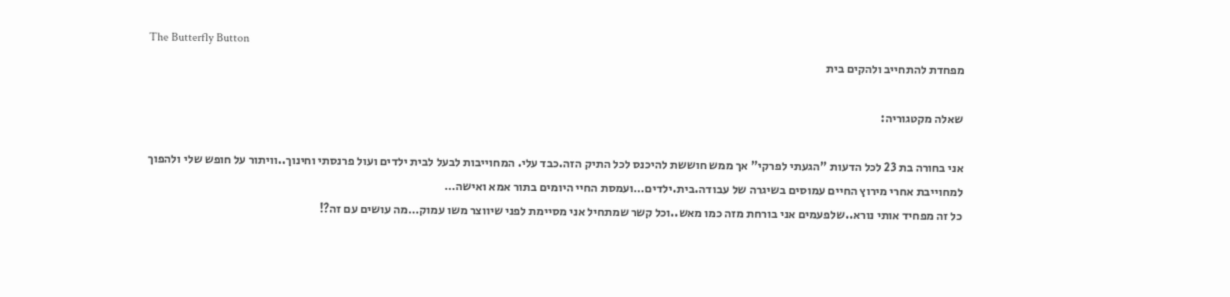The Butterfly Button
מפחדת להתחייב ולהקים בית

שאלה מקטגוריה:

אני בחורה בת 23 לכל הדעות "הגעתי לפרקי" אך ממש חוששת להיכנס לכל התיק הזה.כבד עלי. המחוייבות לבעל לבית ילדים ועול פרנסתי וחינוך..וויתור על חופש שלי ולהפוך למחוייבת אחרי מירוץ החיים עמוסים בשיגרה של עבודה.בית.ילדים…ועמסת החיי היומים בתור אמא ואישה…
כל זה מפחיד אותי נורא..שלפעמים אני בורחת מזה כמו מאש..וכל קשר שמתחיל אני מסיימת לפני שיווצר משו עמוק…מה עושים עם זה?!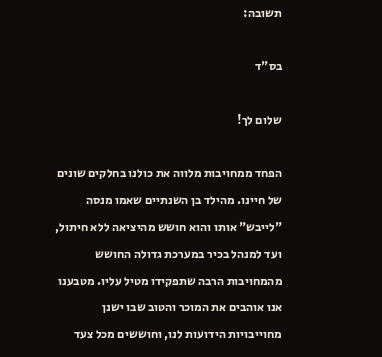תשובה:

בס"ד

שלום לך!

הפחד ממחויבות מלווה את כולנו בחלקים שונים של חיינו. מהילד בן השנתיים שאמו מנסה "לייבש" אותו והוא חושש מהיציאה ללא חיתול, ועד למנהל בכיר במערכת גדולה החושש מהמחויבות הרבה שתפקידו מטיל עליו. מטבענו אנו אוהבים את המוכר והטוב שבו ישנן מחוייבויות הידועות לנו, וחוששים מכל צעד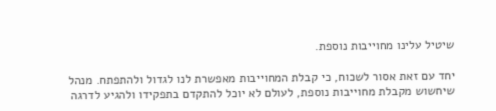שיטיל עלינו מחוייבות נוספת.

יחד עם זאת אסור לשכוח, כי קבלת המחוייבות מאפשרת לנו לגדול ולהתפתח. מנהל שיחשוש מקבלת מחוייבות נוספת, לעולם לא יוכל להתקדם בתפקידו ולהגיע לדרגה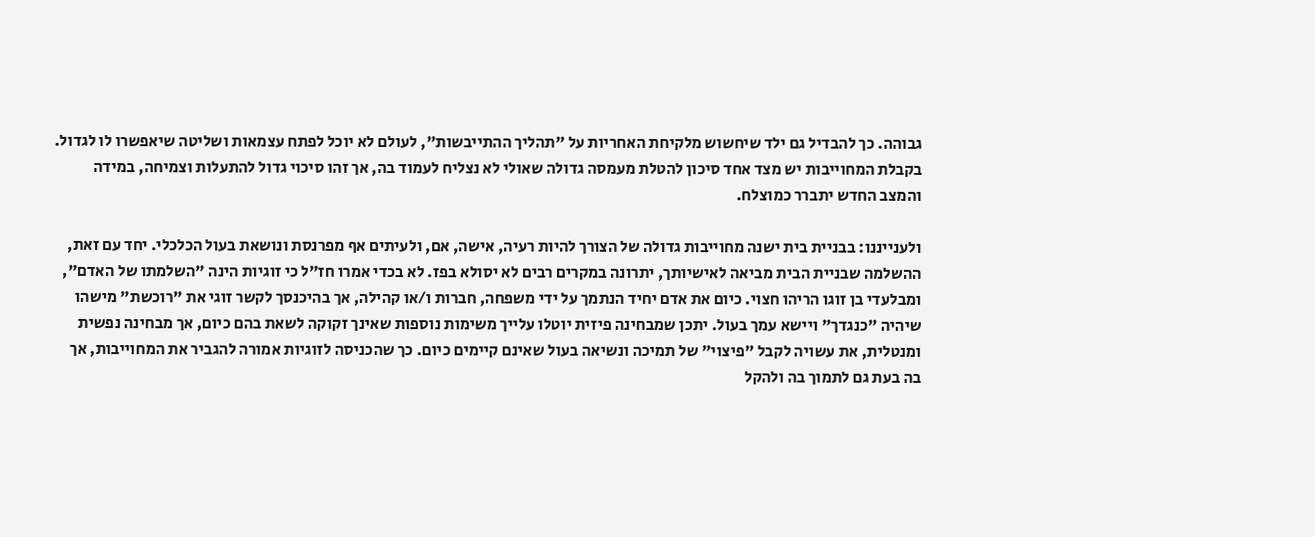גבוהה. כך להבדיל גם ילד שיחשוש מלקיחת האחריות על "תהליך ההתייבשות", לעולם לא יוכל לפתח עצמאות ושליטה שיאפשרו לו לגדול. בקבלת המחוייבות יש מצד אחד סיכון להטלת מעמסה גדולה שאולי לא נצליח לעמוד בה, אך זהו סיכוי גדול להתעלות וצמיחה, במידה והמצב החדש יתברר כמוצלח.

ולענייננו: בבניית בית ישנה מחוייבות גדולה של הצורך להיות רעיה, אישה, אם, ולעיתים אף מפרנסת ונושאת בעול הכלכלי. יחד עם זאת, ההשלמה שבניית הבית מביאה לאישיותך, יתרונה במקרים רבים לא יסולא בפז. לא בכדי אמרו חז"ל כי זוגיות הינה "השלמתו של האדם", ומבלעדי בן זוגו הריהו חצוי. כיום את אדם יחיד הנתמך על ידי משפחה, חברות ו/או קהילה, אך בהיכנסך לקשר זוגי את "רוכשת" מישהו שיהיה "כנגדך" ויישא עמך בעול. יתכן שמבחינה פיזית יוטלו עלייך משימות נוספות שאינך זקוקה לשאת בהם כיום, אך מבחינה נפשית ומנטלית, את עשויה לקבל "פיצוי" של תמיכה ונשיאה בעול שאינם קיימים כיום. כך שהכניסה לזוגיות אמורה להגביר את המחוייבות, אך בה בעת גם לתמוך בה ולהקל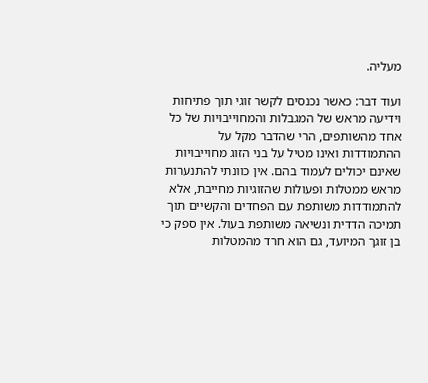מעליה.

ועוד דבר: כאשר נכנסים לקשר זוגי תוך פתיחות וידיעה מראש של המגבלות והמחוייבויות של כל אחד מהשותפים, הרי שהדבר מקל על ההתמודדות ואינו מטיל על בני הזוג מחוייבויות שאינם יכולים לעמוד בהם. אין כוונתי להתנערות מראש ממטלות ופעולות שהזוגיות מחייבת, אלא להתמודדות משותפת עם הפחדים והקשיים תוך תמיכה הדדית ונשיאה משותפת בעול. אין ספק כי בן זוגך המיועד, גם הוא חרד מהמטלות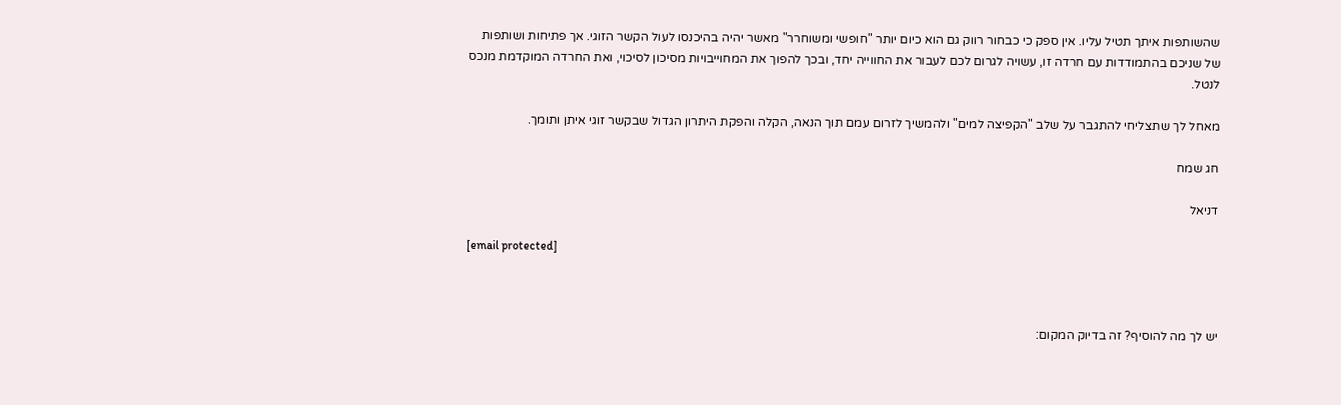שהשותפות איתך תטיל עליו. אין ספק כי כבחור רווק גם הוא כיום יותר "חופשי ומשוחרר" מאשר יהיה בהיכנסו לעול הקשר הזוגי. אך פתיחות ושותפות של שניכם בהתמודדות עם חרדה זו, עשויה לגרום לכם לעבור את החווייה יחד, ובכך להפוך את המחוייבויות מסיכון לסיכוי, ואת החרדה המוקדמת מנכס לנטל.

מאחל לך שתצליחי להתגבר על שלב "הקפיצה למים" ולהמשיך לזרום עמם תוך הנאה, הקלה והפקת היתרון הגדול שבקשר זוגי איתן ותומך.

חג שמח

דניאל

[email protected]



יש לך מה להוסיף? זה בדיוק המקום: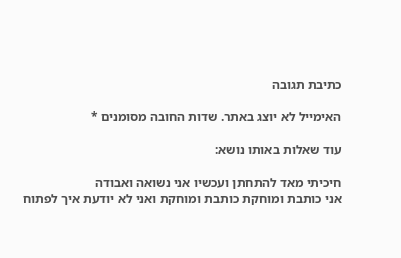כתיבת תגובה

האימייל לא יוצג באתר. שדות החובה מסומנים *

עוד שאלות באותו נושא:

חיכיתי מאד להתחתן ועכשיו אני נשואה ואבודה
אני כותבת ומוחקת כותבת ומוחקת ואני לא יודעת איך לפתוח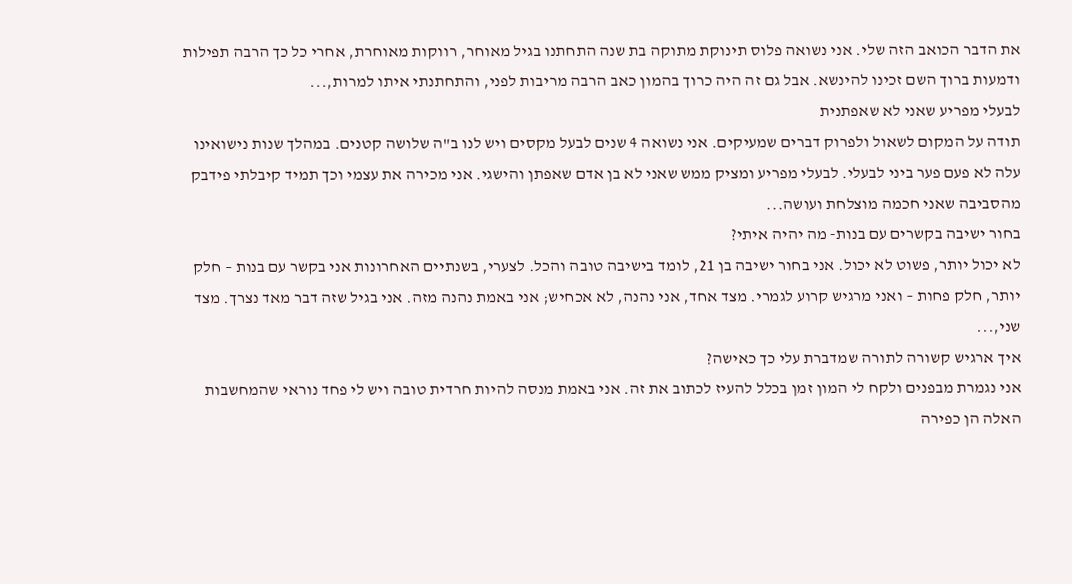את הדבר הכואב הזה שלי. אני נשואה פלוס תינוקת מתוקה בת שנה התחתנו בגיל מאוחר, רווקות מאוחרת, אחרי כל כך הרבה תפילות ודמעות ברוך השם זכינו להינשא. אבל גם זה היה כרוך בהמון כאב הרבה מריבות לפני, והתחתנתי איתו למרות,...
לבעלי מפריע שאני לא שאפתנית
תודה על המקום לשאול ולפרוק דברים שמעיקים. אני נשואה 4 שנים לבעל מקסים ויש לנו ב"ה שלושה קטנים. במהלך שנות נישואינו עלה לא פעם פער ביני לבעלי. לבעלי מפריע ומציק ממש שאני לא בן אדם שאפתן והישגי. אני מכירה את עצמי וכך תמיד קיבלתי פידבק מהסביבה שאני חכמה מוצלחת ועושה...
בחור ישיבה בקשרים עם בנות- מה יהיה איתי?
לא יכול יותר, פשוט לא יכול. אני בחור ישיבה בן 21, לומד בישיבה טובה והכל. לצערי, בשנתיים האחרונות אני בקשר עם בנות – חלק יותר, חלק פחות – ואני מרגיש קרוע לגמרי. מצד אחד, אני נהנה, לא אכחיש; אני באמת נהנה מזה. אני בגיל שזה דבר מאד נצרך. מצד שני,...
איך ארגיש קשורה לתורה שמדברת עלי כך כאישה?
אני נגמרת מבפנים ולקח לי המון זמן בכלל להעיז לכתוב את זה. אני באמת מנסה להיות חרדית טובה ויש לי פחד נוראי שהמחשבות האלה הן כפירה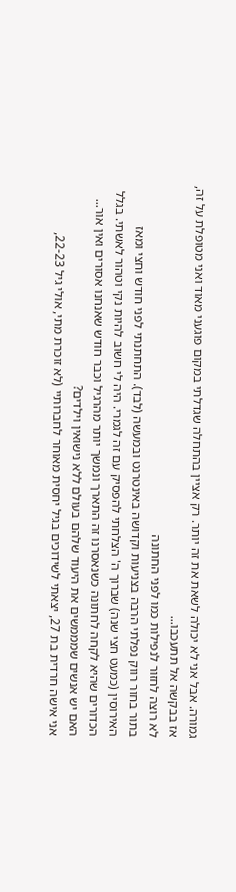גמורה. אבל אני לא יכולה לשאת את זה יותר. רק אציין בהתחלה שגדלתי במקום פוגעני מאוד ואני מטופלת על זה, אז בבקשה אל תתעכבו...
לא רוצה לחזור לנפילות כמו לפני החתונה
בתור בחור רווק נפלתי הרבה בצניעות וקדושה באינטרנט ובמעשה (לבד). התחתנתי לפני חודש וחצי ומאז האירוסין (כמעט חצי שנה) שברוך ה' הצלחתי להפסיק עם זה לגמרי. היה לי חשוב להיות נקי וטהור לאשתי. בגלל הכדורים שהיא לקחה לחתונה כשנאסרנו זה התארך ונמשך יותר מהרגיל וכבר חודש שאנחנו אסורים ואין אור...
האם יש אנשים שמממשים את היעוד שלהם בעולם ללא נישואין וילדים?
אני אישה חרדית בת 27, יצאתי לשידוכים בגיל יחסית מאוחר לחברותיי (לא זוכרת מתי, אולי גיל 22-23,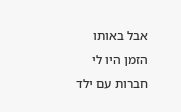אבל באותו הזמן היו לי חברות עם ילד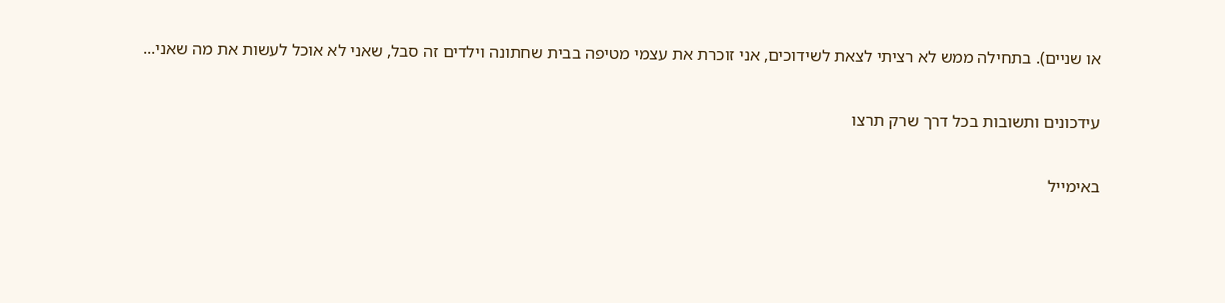או שניים). בתחילה ממש לא רציתי לצאת לשידוכים, אני זוכרת את עצמי מטיפה בבית שחתונה וילדים זה סבל, שאני לא אוכל לעשות את מה שאני...

עידכונים ותשובות בכל דרך שרק תרצו

באימייל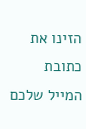הזינו את כתובת המייל שלכם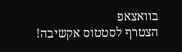בוואצאפ
הצטרף לסטטוס אקשיבה!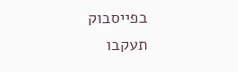בפייסבוק
תעקבו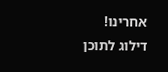אחרינו!
דילוג לתוכן